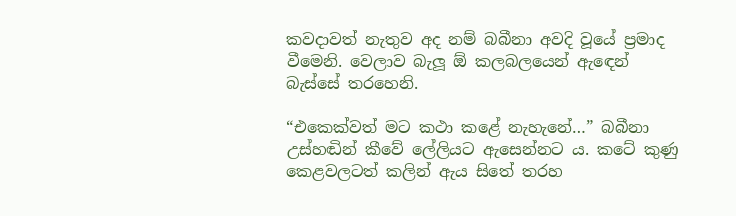කවදාවත් නැතුව අද නම් බබීනා අවදි වූයේ ප්‍රමාද වීමෙනි. වෙලාව බැලූ ඕ කලබලයෙන් ඇඳෙන් බැස්සේ තරහෙනි.

“එකෙක්වත් මට කථා කළේ නැහැනේ…” බබීනා උස්හඬින් කීවේ ලේලියට ඇසෙන්නට ය. කටේ කුණු කෙළවලටත් කලින් ඇය සිතේ තරහ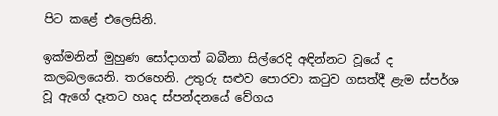පිට කළේ එලෙසිනි.

ඉක්මනින් මුහුණ සෝදාගත් බබීනා සිල්රෙදි අඳින්නට වූයේ ද කලබලයෙනි. තරහෙනි. උතුරු සළුව පොරවා කටුව ගසත්දී ළැම ස්පර්ශ වූ ඇගේ දෑතට හෘද ස්පන්දනයේ වේගය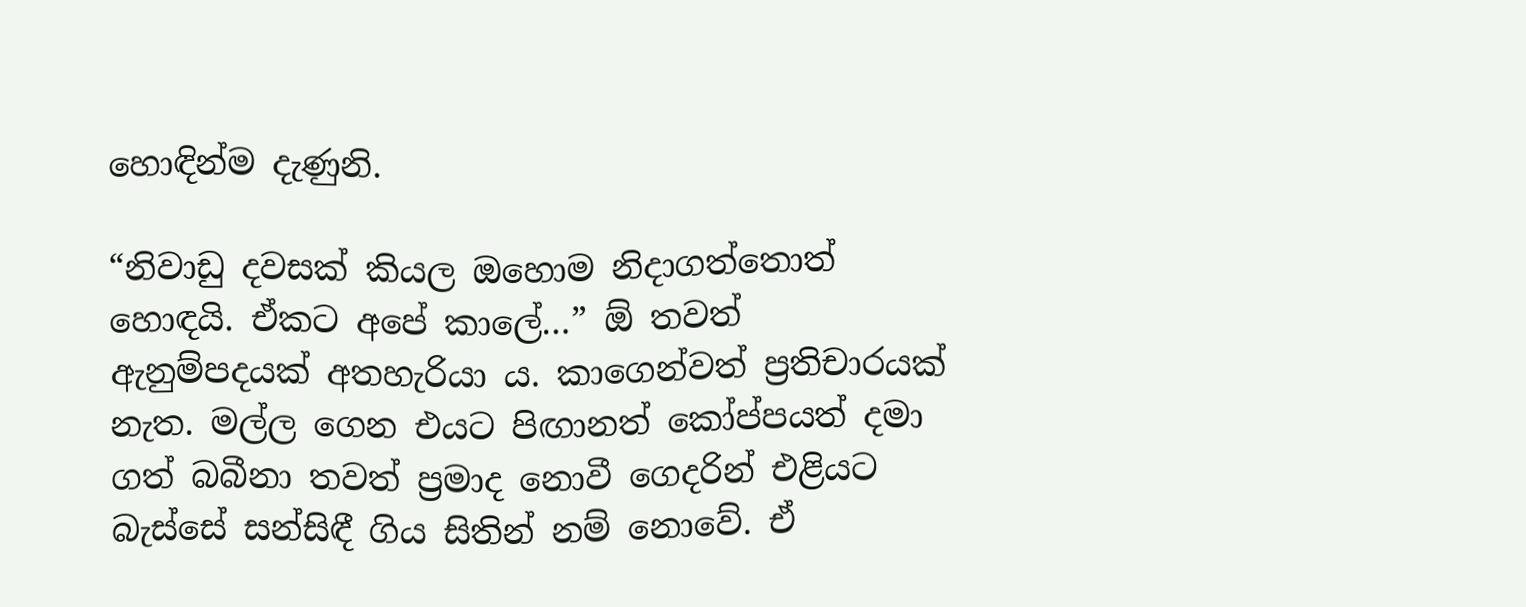හොඳින්ම දැණුනි.

“නිවාඩු දවසක් කියල ඔහොම නිදාගත්තොත් හොඳයි. ඒකට අපේ කාලේ…” ඕ තවත් ඇනුම්පදයක් අතහැරියා ය. කාගෙන්වත් ප්‍රතිචාරයක් නැත. මල්ල ගෙන එයට පිඟානත් කෝප්පයත් දමා ගත් බබීනා තවත් ප්‍රමාද නොවී ගෙදරින් එළියට බැස්සේ සන්සිඳී ගිය සිතින් නම් නොවේ. ඒ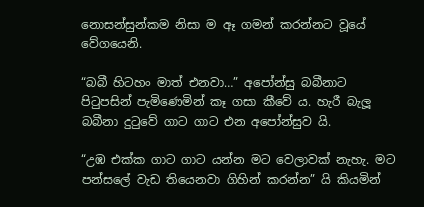නොසන්සුන්කම නිසා ම ඈ ගමන් කරන්නට වූයේ වේගයෙනි.

“බබී හිටහං මාත් එනවා…” අපෝන්සු බබීනාට පිටුපසින් පැමිණෙමින් කෑ ගසා කීවේ ය. හැරී බැලූ බබීනා දුටුවේ ගාට ගාට එන අපෝන්සුව යි.

“උඹ එක්ක ගාට ගාට යන්න මට වෙලාවක් නැහැ. මට පන්සලේ වැඩ තියෙනවා ගිහින් කරන්න” යි කියමින්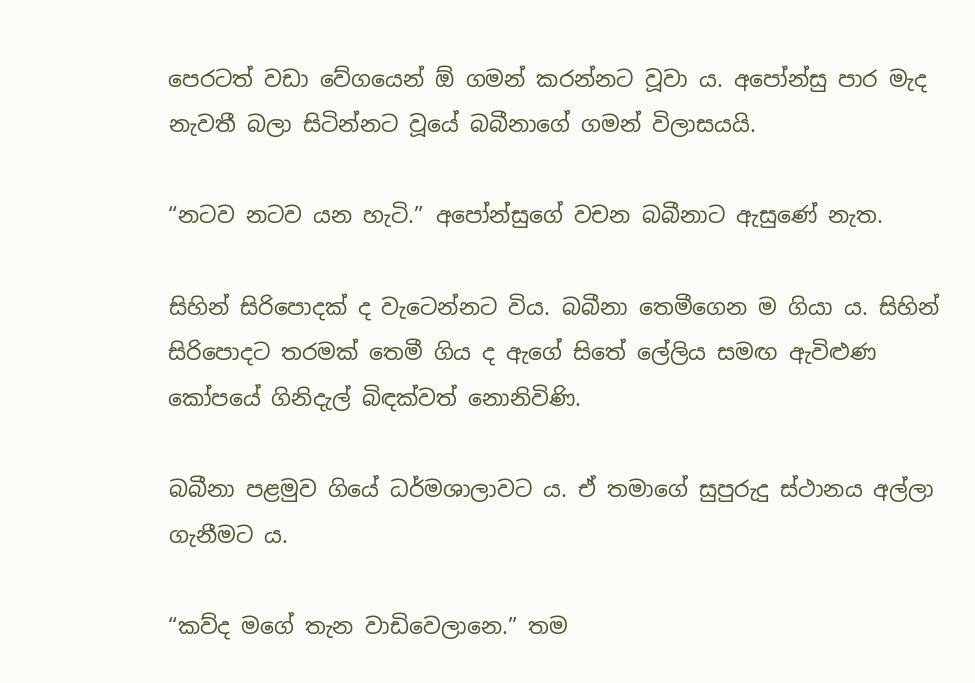පෙරටත් වඩා වේගයෙන් ඕ ගමන් කරන්නට වූවා ය. අපෝන්සු පාර මැද නැවතී බලා සිටින්නට වූයේ බබීනාගේ ගමන් විලාසයයි.

“නටව නටව යන හැටි.” අපෝන්සුගේ වචන බබීනාට ඇසුණේ නැත.

සිහින් සිරිපොදක් ද වැටෙන්නට විය. බබීනා තෙමීගෙන ම ගියා ය. සිහින් සිරිපොදට තරමක් තෙමී ගිය ද ඇගේ සිතේ ලේලිය සමඟ ඇවිළුණ කෝපයේ ගිනිදැල් බිඳක්වත් නොනිවිණි.

බබීනා පළමුව ගියේ ධර්මශාලාවට ය. ඒ තමාගේ සුපුරුදු ස්ථානය අල්ලා ගැනීමට ය.

“කව්ද මගේ තැන වාඩිවෙලානෙ.” තම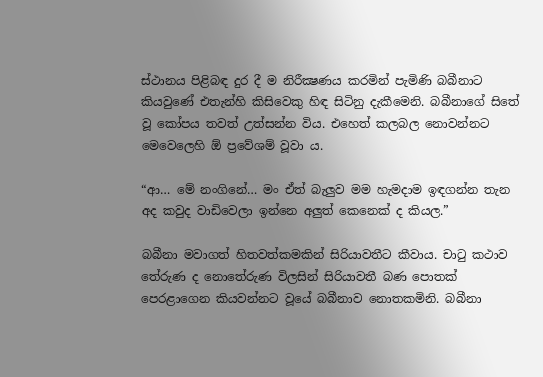ස්ථානය පිළිබඳ දුර දී ම නිරීක්‍ෂණය කරමින් පැමිණි බබීනාට කියවුණේ එතැන්හි කිසිවෙකු හිඳ සිටිනු දැකීමෙනි. බබීනාගේ සිතේ වූ කෝපය තවත් උත්සන්න විය. එහෙත් කලබල නොවන්නට මෙවෙලෙහි ඕ ප්‍රවේශම් වූවා ය.

“ආ… මේ නංගිනේ… මං ඒත් බැලුව මම හැමදාම ඉඳගන්න තැන අද කවුද වාඩිවෙලා ඉන්නෙ අලුත් කෙනෙක් ද කියල.”

බබීනා මවාගත් හිතවත්කමකින් සිරියාවතීට කීවාය. චාටු කථාව තේරුණ ද නොතේරුණ විලසින් සිරියාවතී බණ පොතක් පෙරළාගෙන කියවන්නට වූයේ බබීනාව නොතකමිනි. බබීනා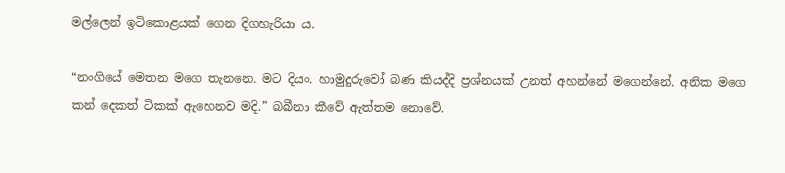මල්ලෙන් ඉටිකොළයක් ගෙන දිගහැරියා ය.

“නංගියේ මෙතන මගෙ තැනනෙ. මට දියං. හාමුදුරුවෝ බණ කියද්දි ප්‍රශ්නයක් උනත් අහන්නේ මගෙන්නේ. අනික මගෙ කන් දෙකත් ටිකක් ඇහෙනව මදි.” බබීනා කීවේ ඇත්තම නොවේ.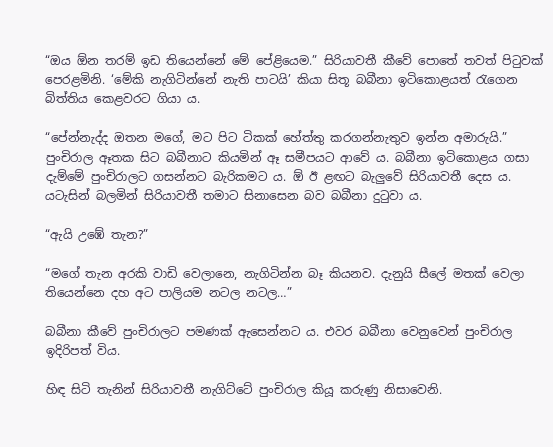“ඔය ඕන තරම් ඉඩ තියෙන්නේ මේ පේළියෙම.” සිරියාවතී කීවේ පොතේ තවත් පිටුවක් පෙරළමිනි. ‘මේකි නැගිටින්නේ නැති පාටයි’ කියා සිතූ බබීනා ඉටිකොළයත් රැගෙන බිත්තිය කෙළවරට ගියා ය.

“පේන්නැද්ද ඔතන මගේ, මට පිට ටිකක් හේත්තු කරගන්නැතුව ඉන්න අමාරුයි.” පුංචිරාල ඈතක සිට බබීනාට කියමින් ඈ සමීපයට ආවේ ය. බබීනා ඉටිකොළය ගසා දැම්මේ පුංචිරාලට ගසන්නට බැරිකමට ය. ඕ ඊ ළඟට බැලුවේ සිරියාවතී දෙස ය. යටැසින් බලමින් සිරියාවතී තමාට සිනාසෙන බව බබීනා දුටුවා ය.

“ඇයි උඹේ තැන?”

“මගේ තැන අරකි වාඩි වෙලානෙ, නැගිටින්න බෑ කියනව. දැනුයි සීලේ මතක් වෙලා තියෙන්නෙ දහ අට පාලියම නටල නටල…”

බබීනා කීවේ පුංචිරාලට පමණක් ඇසෙන්නට ය. එවර බබීනා වෙනුවෙන් පුංචිරාල ඉදිරිපත් විය.

හිඳ සිටි තැනින් සිරියාවතී නැගිට්ටේ පුංචිරාල කියූ කරුණු නිසාවෙනි.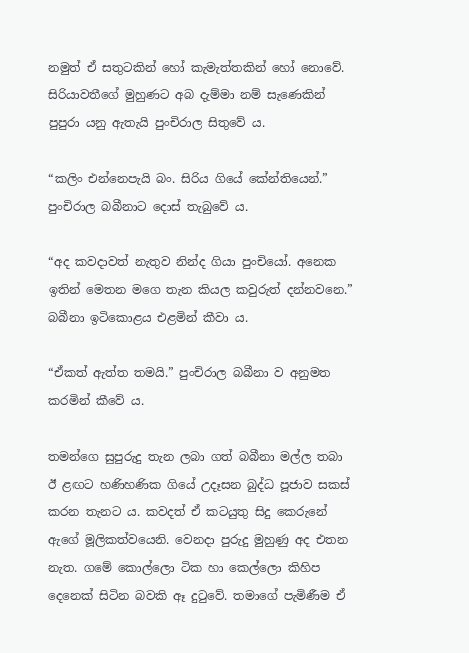නමුත් ඒ සතුටකින් හෝ කැමැත්තකින් හෝ නොවේ. සිරියාවතීගේ මුහුණට අබ දැම්මා නම් සැණෙකින් පුපුරා යනු ඇතැයි පුංචිරාල සිතුවේ ය.

“කලිං එන්නෙපැයි බං. සිරිය ගියේ කේන්තියෙන්.” පුංචිරාල බබීනාට දොස් තැබුවේ ය.

“අද කවදාවත් නැතුව නින්ද ගියා පුංචියෝ. අනෙක ඉතින් මෙතන මගෙ තැන කියල කවුරුත් දන්නවනෙ.” බබීනා ඉටිකොළය එළමින් කීවා ය.

“ඒකත් ඇත්ත තමයි.” පුංචිරාල බබීනා ව අනුමත කරමින් කීවේ ය.

තමන්ගෙ සුපුරුදු තැන ලබා ගත් බබීනා මල්ල තබා ඊ ළඟට හණිහණික ගියේ උදෑසන බුද්ධ පූජාව සකස් කරන තැනට ය. කවදත් ඒ කටයුතු සිදු කෙරුනේ ඇගේ මූලිකත්වයෙනි. වෙනදා පුරුදු මුහුණු අද එතන නැත. ගමේ කොල්ලො ටික හා කෙල්ලො කිහිප දෙනෙක් සිටින බවකි ඈ දුටුවේ. තමාගේ පැමිණීම ඒ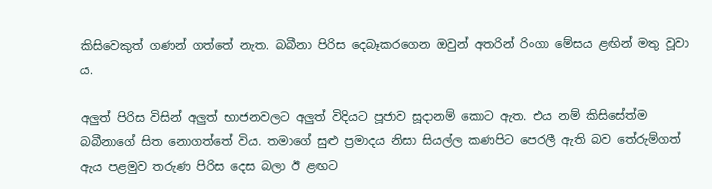කිසිවෙකුත් ගණන් ගත්තේ නැත. බබීනා පිරිස දෙබෑකරගෙන ඔවුන් අතරින් රිංගා මේසය ළඟින් මතු වූවා ය.

අලුත් පිරිස විසින් අලුත් භාජනවලට අලුත් විදියට පූජාව සූදානම් කොට ඇත. එය නම් කිසිසේත්ම බබීනාගේ සිත නොගත්තේ විය. තමාගේ සුළු ප්‍රමාදය නිසා සියල්ල කණපිට පෙරලී ඇති බව තේරුම්ගත් ඇය පළමුව තරුණ පිරිස දෙස බලා ඊ ළඟට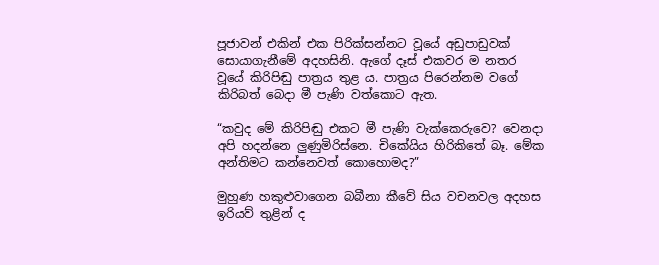පූජාවන් එකින් එක පිරික්සන්නට වූයේ අඩුපාඩුවක් සොයාගැනීමේ අදහසිනි. ඇගේ දෑස් එකවර ම නතර වූයේ කිරිපිඬු පාත්‍රය තුළ ය. පාත්‍රය පිරෙන්නම වගේ කිරිබත් බෙදා මී පැණි වත්කොට ඇත.

“කවුද මේ කිරිපිඬු එකට මී පැණි වැක්කෙරුවෙ? වෙනදා අපි හදන්නෙ ලුණුමිරිස්නෙ. චිකේයිය හිරිකිතේ බෑ. මේක අන්තිමට කන්නෙවත් කොහොමද?”

මුහුණ හකුළුවාගෙන බබීනා කීවේ සිය වචනවල අදහස ඉරියව් තුළින් ද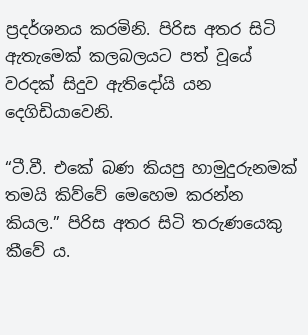ප්‍රදර්ශනය කරමිනි. පිරිස අතර සිටි ඇතැමෙක් කලබලයට පත් වූයේ වරදක් සිදුව ඇතිදෝයි යන දෙගිඩියාවෙනි.

“ටී.වී. එකේ බණ කියපු හාමුදුරුනමක් තමයි කිව්වේ මෙහෙම කරන්න කියල.” පිරිස අතර සිටි තරුණයෙකු කීවේ ය.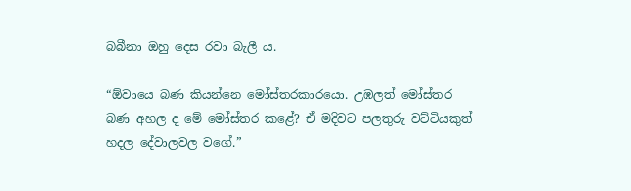බබීනා ඔහු දෙස රවා බැලී ය.

“ඕවායෙ බණ කියන්නෙ මෝස්තරකාරයො. උඹලත් මෝස්තර බණ අහල ද මේ මෝස්තර කළේ? ඒ මදිවට පලතුරු වට්ටියකුත් හදල දේවාලවල වගේ.”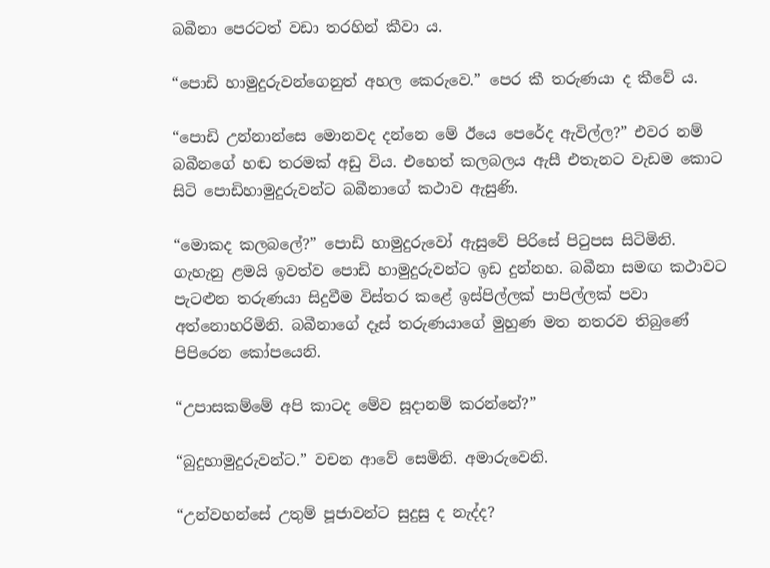බබීනා පෙරටත් වඩා තරහින් කීවා ය.

“පොඩි හාමුදුරුවන්ගෙනුත් අහල කෙරුවෙ.” පෙර කී තරුණයා ද කීවේ ය.

“පොඩි උන්නාන්සෙ මොනවද දන්නෙ මේ ඊයෙ පෙරේද ඇවිල්ල?” එවර නම් බබීනගේ හඬ තරමක් අඩු විය. එහෙත් කලබලය ඇසී එතැනට වැඩම කොට සිටි පොඩිහාමුදුරුවන්ට බබීනාගේ කථාව ඇසුණි.

“මොකද කලබලේ?” පොඩි හාමුදුරුවෝ ඇසුවේ පිරිසේ පිටුපස සිටිමිනි. ගැහැනු ළමයි ඉවත්ව පොඩි හාමුදුරුවන්ට ඉඩ දුන්නහ. බබීනා සමඟ කථාවට පැටළුන තරුණයා සිදුවීම විස්තර කළේ ඉස්පිල්ලක් පාපිල්ලක් පවා අත්නොහරිමිනි. බබීනාගේ දෑස් තරුණයාගේ මුහුණ මත නතරව තිබුණේ පිපිරෙන කෝපයෙනි.

“උපාසකම්මේ අපි කාටද මේව සූදානම් කරන්නේ?”

“බුදුහාමුදුරුවන්ට.” වචන ආවේ සෙමිනි. අමාරුවෙනි.

“උන්වහන්සේ උතුම් පූජාවන්ට සුදුසු ද නැද්ද?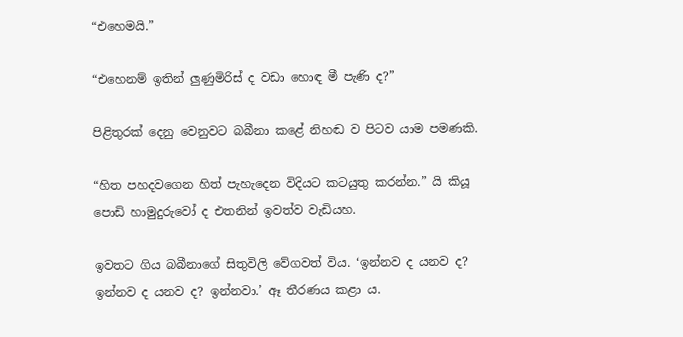“එහෙමයි.”

“එහෙනම් ඉතින් ලුණුමිරිස් ද වඩා හොඳ මී පැණි ද?”

පිළිතුරක් දෙනු වෙනුවට බබීනා කළේ නිහඬ ව පිටව යාම පමණකි.

“හිත පහදවගෙන හිත් පැහැදෙන විදියට කටයුතු කරන්න.” යි කියූ පොඩි හාමුදුරුවෝ ද එතනින් ඉවත්ව වැඩියහ.

ඉවතට ගිය බබීනාගේ සිතුවිලි වේගවත් විය. ‘ඉන්නව ද යනව ද? ඉන්නව ද යනව ද? ඉන්නවා.’ ඈ තීරණය කළා ය.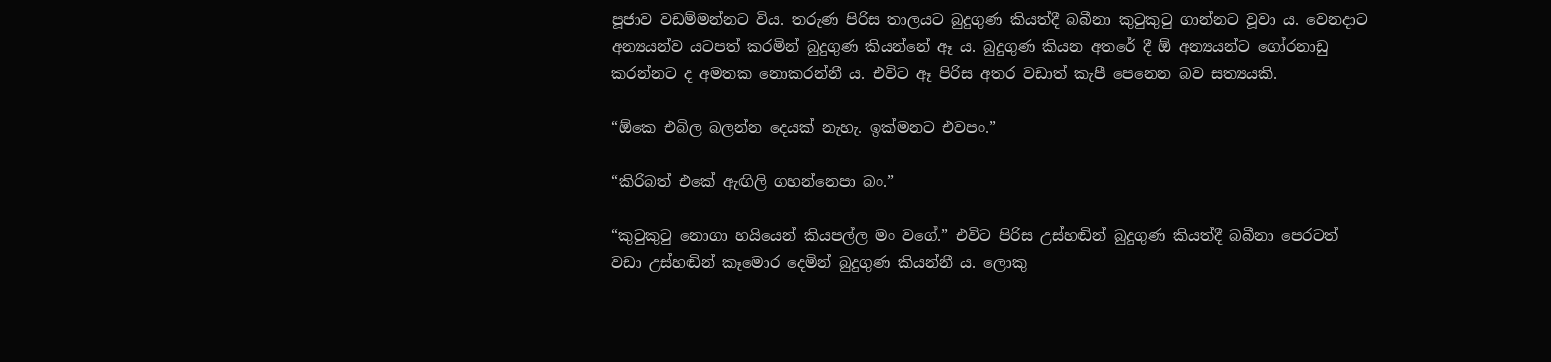පූජාව වඩම්මන්නට විය. තරුණ පිරිස තාලයට බුදුගුණ කියත්දී බබීනා කුටුකුටු ගාන්නට වූවා ය. වෙනදාට අන්‍යයන්ව යටපත් කරමින් බුදුගුණ කියන්නේ ඈ ය. බුදුගුණ කියන අතරේ දී ඕ අන්‍යයන්ට ගෝරනාඩු කරන්නට ද අමතක නොකරන්නී ය. එවිට ඈ පිරිස අතර වඩාත් කැපී පෙනෙන බව සත්‍යයකි.

“ඕකෙ එබිල බලන්න දෙයක් නැහැ. ඉක්මනට එවපං.”

“කිරිබත් එකේ ඇඟිලි ගහන්නෙපා බං.”

“කුටුකුටු නොගා හයියෙන් කියපල්ල මං වගේ.” එවිට පිරිස උස්හඬින් බුදුගුණ කියත්දී බබීනා පෙරටත් වඩා උස්හඬින් කෑමොර දෙමින් බුදුගුණ කියන්නී ය. ලොකු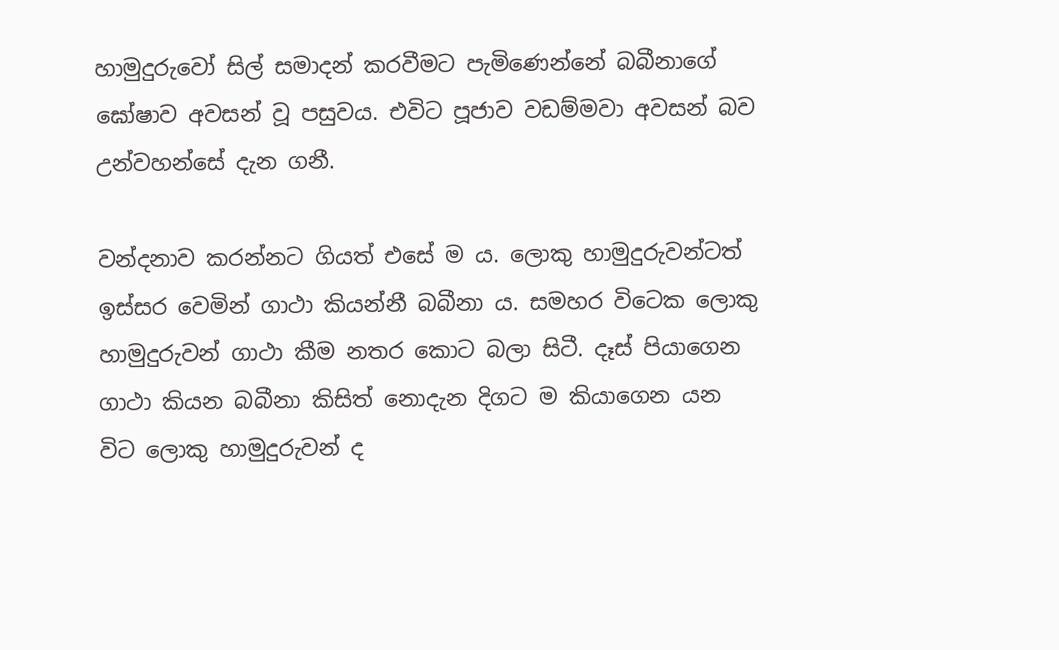හාමුදුරුවෝ සිල් සමාදන් කරවීමට පැමිණෙන්නේ බබීනාගේ ඝෝෂාව අවසන් වූ පසුවය. එවිට පූජාව වඩම්මවා අවසන් බව උන්වහන්සේ දැන ගනී.

වන්දනාව කරන්නට ගියත් එසේ ම ය. ලොකු හාමුදුරුවන්ටත් ඉස්සර වෙමින් ගාථා කියන්නී බබීනා ය. සමහර විටෙක ලොකු හාමුදුරුවන් ගාථා කීම නතර කොට බලා සිටී. දෑස් පියාගෙන ගාථා කියන බබීනා කිසිත් නොදැන දිගට ම කියාගෙන යන විට ලොකු හාමුදුරුවන් ද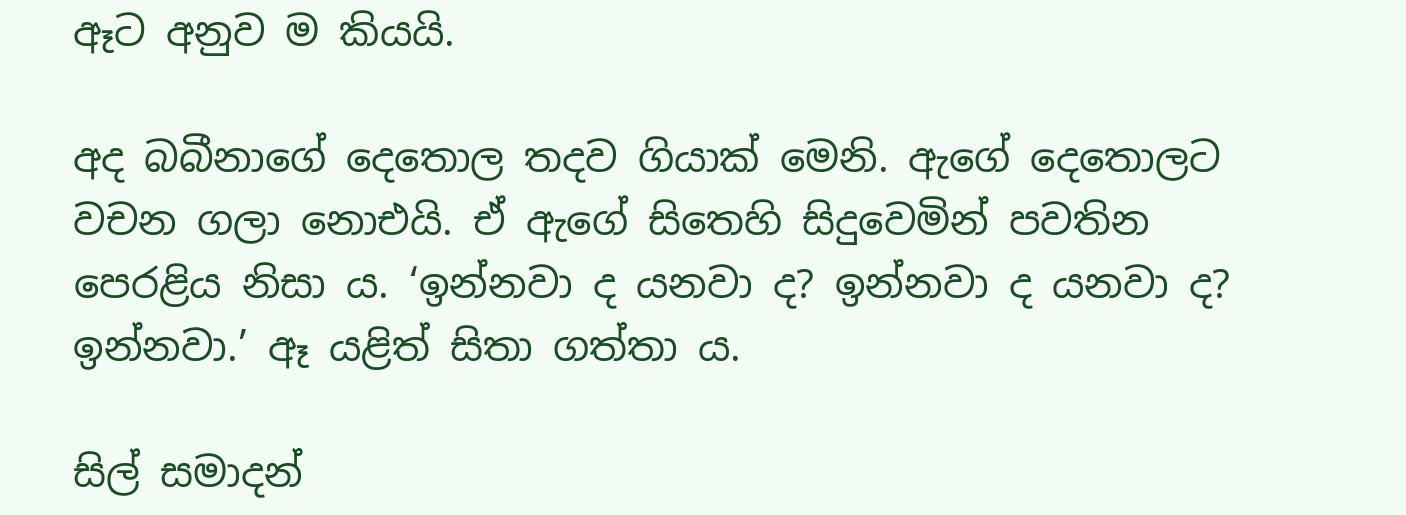ඈට අනුව ම කියයි.

අද බබීනාගේ දෙතොල තදව ගියාක් මෙනි. ඇගේ දෙතොලට වචන ගලා නොඑයි. ඒ ඇගේ සිතෙහි සිදුවෙමින් පවතින පෙරළිය නිසා ය. ‘ඉන්නවා ද යනවා ද? ඉන්නවා ද යනවා ද? ඉන්නවා.’ ඈ යළිත් සිතා ගත්තා ය.

සිල් සමාදන්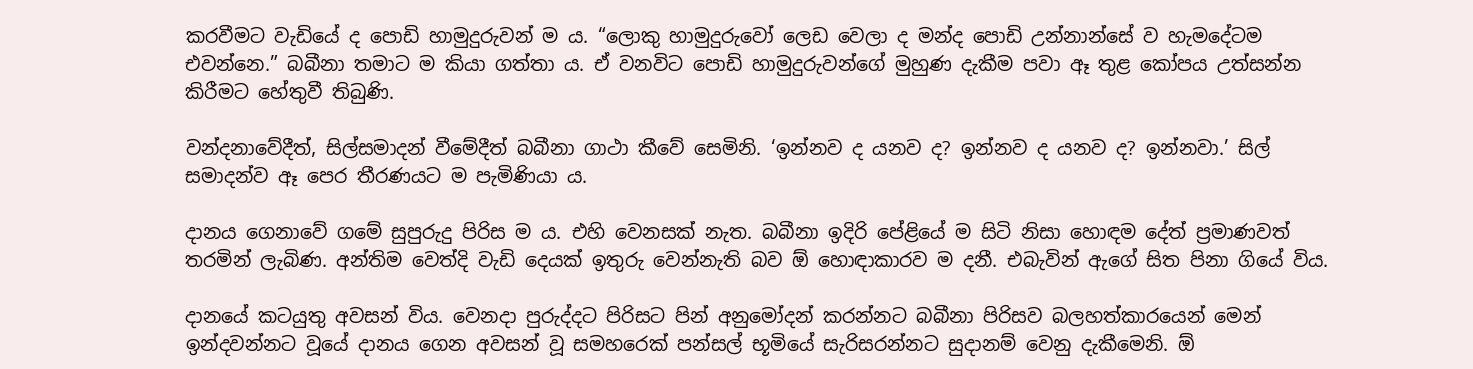කරවීමට වැඩියේ ද පොඩි හාමුදුරුවන් ම ය. “ලොකු හාමුදුරුවෝ ලෙඩ වෙලා ද මන්ද පොඩි උන්නාන්සේ ව හැමදේටම එවන්නෙ.” බබීනා තමාට ම කියා ගත්තා ය. ඒ වනවිට පොඩි හාමුදුරුවන්ගේ මුහුණ දැකීම පවා ඈ තුළ කෝපය උත්සන්න කිරීමට හේතුවී තිබුණි.

වන්දනාවේදීත්, සිල්සමාදන් වීමේදීත් බබීනා ගාථා කීවේ සෙමිනි. ‘ඉන්නව ද යනව ද? ඉන්නව ද යනව ද? ඉන්නවා.’ සිල් සමාදන්ව ඈ පෙර තීරණයට ම පැමිණියා ය.

දානය ගෙනාවේ ගමේ සුපුරුදු පිරිස ම ය. එහි වෙනසක් නැත. බබීනා ඉදිරි පේළියේ ම සිටි නිසා හොඳම දේත් ප්‍රමාණවත් තරමින් ලැබිණ. අන්තිම වෙත්දි වැඩි දෙයක් ඉතුරු වෙන්නැති බව ඕ හොඳාකාරව ම දනී. එබැවින් ඇගේ සිත පිනා ගියේ විය.

දානයේ කටයුතු අවසන් විය. වෙනදා පුරුද්දට පිරිසට පින් අනුමෝදන් කරන්නට බබීනා පිරිසව බලහත්කාරයෙන් මෙන් ඉන්දවන්නට වූයේ දානය ගෙන අවසන් වූ සමහරෙක් පන්සල් භූමියේ සැරිසරන්නට සුදානම් වෙනු දැකීමෙනි. ඕ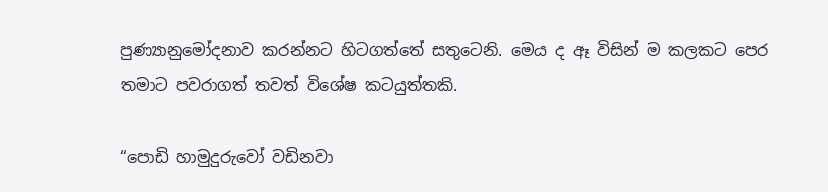පුණ්‍යානුමෝදනාව කරන්නට හිටගත්තේ සතුටෙනි. මෙය ද ඈ විසින් ම කලකට පෙර තමාට පවරාගත් තවත් විශේෂ කටයුත්තකි.

“පොඩි හාමුදුරුවෝ වඩිනවා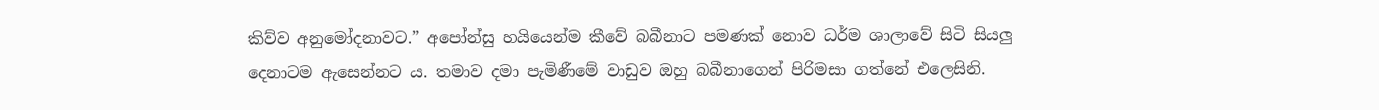කිව්ව අනුමෝදනාවට.” අපෝන්සු හයියෙන්ම කීවේ බබීනාට පමණක් නොව ධර්ම ශාලාවේ සිටි සියලු දෙනාටම ඇසෙන්නට ය. තමාව දමා පැමිණීමේ වාඩුව ඔහු බබීනාගෙන් පිරිමසා ගත්නේ එලෙසිනි.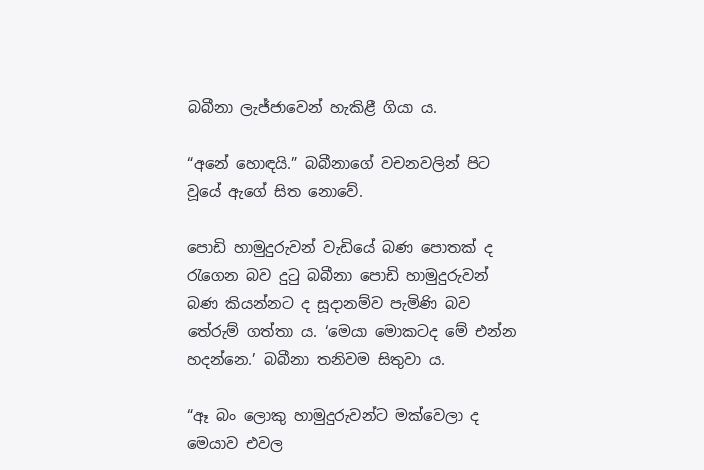බබීනා ලැජ්ජාවෙන් හැකිළී ගියා ය.

“අනේ හොඳයි.” බබීනාගේ වචනවලින් පිට වූයේ ඇගේ සිත නොවේ.

පොඩි හාමුදුරුවන් වැඩියේ බණ පොතක් ද රැගෙන බව දුටු බබීනා පොඩි හාමුදුරුවන් බණ කියන්නට ද සූදානම්ව පැමිණි බව තේරුම් ගත්තා ය. ‘මෙයා මොකටද මේ එන්න හදන්නෙ.’ බබීනා තනිවම සිතුවා ය.

“ඈ බං ලොකු හාමුදුරුවන්ට මක්වෙලා ද මෙයාව එවල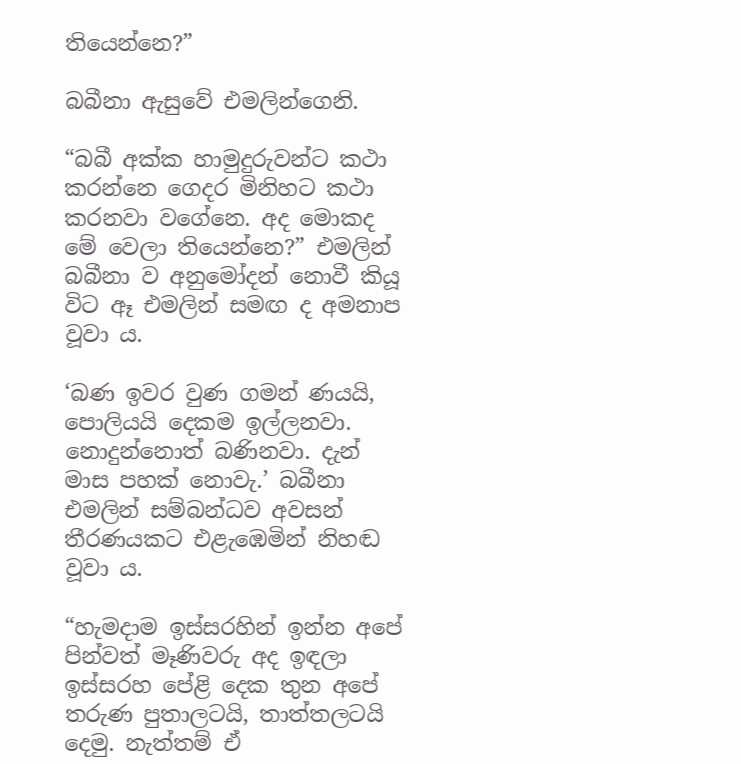තියෙන්නෙ?”

බබීනා ඇසුවේ එමලින්ගෙනි.

“බබී අක්ක හාමුදුරුවන්ට කථා කරන්නෙ ගෙදර මිනිහට කථා කරනවා වගේනෙ. අද මොකද මේ වෙලා තියෙන්නෙ?” එමලින් බබීනා ව අනුමෝදන් නොවී කියූ විට ඈ එමලින් සමඟ ද අමනාප වූවා ය.

‘බණ ඉවර වුණ ගමන් ණයයි, පොලියයි දෙකම ඉල්ලනවා. නොදුන්නොත් බණිනවා. දැන් මාස පහක් නොවැ.’ බබීනා එමලින් සම්බන්ධව අවසන් තීරණයකට එළැඹෙමින් නිහඬ වූවා ය.

“හැමදාම ඉස්සරහින් ඉන්න අපේ පින්වත් මෑණිවරු අද ඉඳලා ඉස්සරහ පේළි දෙක තුන අපේ තරුණ පුතාලටයි, තාත්තලටයි දෙමු. නැත්තම් ඒ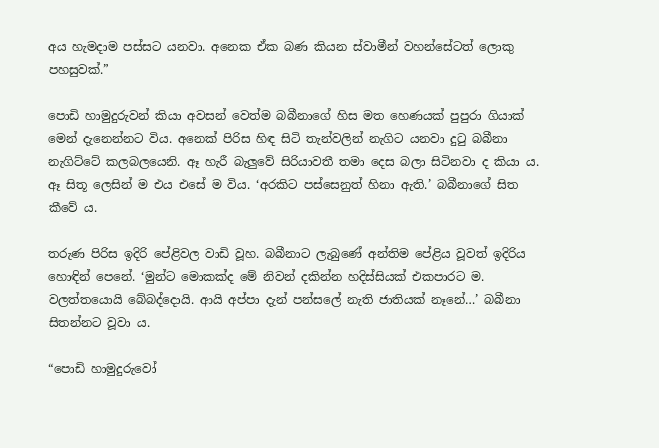අය හැමදාම පස්සට යනවා. අනෙක ඒක බණ කියන ස්වාමීන් වහන්සේටත් ලොකු පහසුවක්.”

පොඩි හාමුදුරුවන් කියා අවසන් වෙත්ම බබීනාගේ හිස මත හෙණයක් පුපුරා ගියාක් මෙන් දැනෙන්නට විය. අනෙක් පිරිස හිඳ සිටි තැන්වලින් නැගිට යනවා දුටු බබීනා නැගිට්ටේ කලබලයෙනි. ඈ හැරී බැලුවේ සිරියාවතී තමා දෙස බලා සිටිනවා ද කියා ය. ඈ සිතූ ලෙසින් ම එය එසේ ම විය. ‘අරකිට පස්සෙනුත් හිනා ඇති.’ බබීනාගේ සිත කීවේ ය.

තරුණ පිරිස ඉදිරි පේළිවල වාඩි වූහ. බබීනාට ලැබුණේ අන්තිම පේළිය වූවත් ඉදිරිය හොඳින් පෙනේ. ‘මුන්ට මොකක්ද මේ නිවන් දකින්න හදිස්සියක් එකපාරට ම. වලත්තයොයි බේබද්දොයි. ආයි අප්පා දැන් පන්සලේ නැති ජාතියක් නෑනේ…’ බබීනා සිතන්නට වූවා ය.

“පොඩි හාමුදුරුවෝ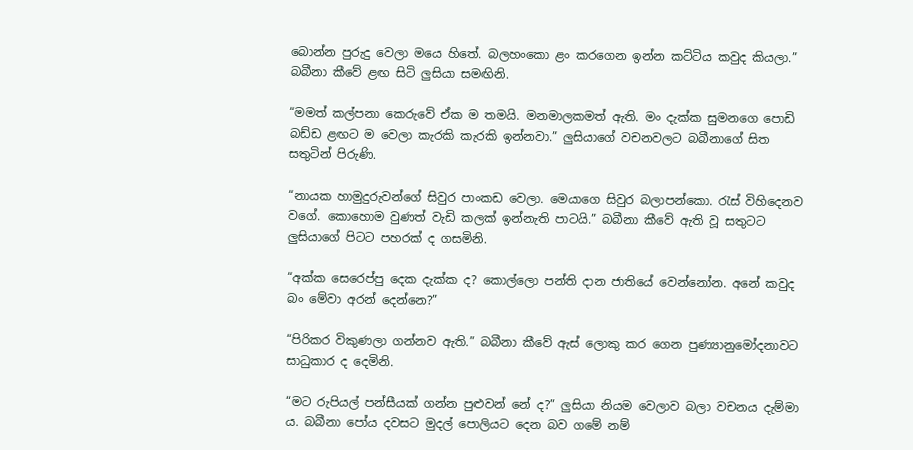බොන්න පුරුදු වෙලා මයෙ හිතේ. බලහංකො ළං කරගෙන ඉන්න කට්ටිය කවුද කියලා.” බබීනා කීවේ ළඟ සිටි ලු‍සියා සමඟිනි.

“මමත් කල්පනා කෙරුවේ ඒක ම තමයි. මනමාලකමත් ඇති. මං දැක්ක සුමනගෙ පොඩි බඩ්ඩ ළඟට ම වෙලා කැරකි කැරකි ඉන්නවා.” ලු‍සියාගේ වචනවලට බබීනාගේ සිත සතුටින් පිරුණි.

“නායක හාමුදුරුවන්ගේ සිවුර පාංකඩ වෙලා. මෙයාගෙ සිවුර බලාපන්කො. රැස් විහිදෙනව වගේ. කොහොම වුණත් වැඩි කලක් ඉන්නැති පාටයි.” බබීනා කීවේ ඇති වූ සතුටට ලු‍සියාගේ පිටට පහරක් ද ගසමිනි.

“අක්ක සෙරෙප්පු දෙක දැක්ක ද? කොල්ලො පන්ති දාන ජාතියේ වෙන්නෝන. අනේ කවුද බං මේවා අරන් දෙන්නෙ?”

“පිරිකර විකුණලා ගන්නව ඇති.” බබීනා කීවේ ඇස් ලොකු කර ගෙන පුණ්‍යානුමෝදනාවට සාධුකාර ද දෙමිනි.

“මට රුපියල් පන්සීයක් ගන්න පුළුවන් නේ ද?” ලු‍සියා නියම වෙලාව බලා වචනය දැම්මා ය. බබීනා පෝය දවසට මුදල් පොලියට දෙන බව ගමේ නම්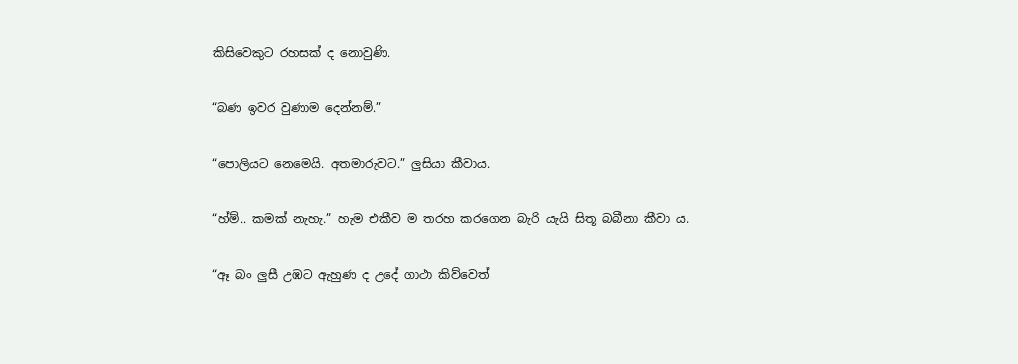කිසිවෙකුට රහසක් ද නොවුණි.

“බණ ඉවර වුණාම දෙන්නම්.”

“පොලියට නෙමෙයි. අතමාරුවට.” ලුසියා කීවාය.

“හ්ම්.. කමක් නැහැ.” හැම එකීව ම තරහ කරගෙන බැරි යැයි සිතූ බබීනා කීවා ය.

“ඈ බං ලුසී උඹට ඇහුණ ද උදේ ගාථා කිව්වෙත්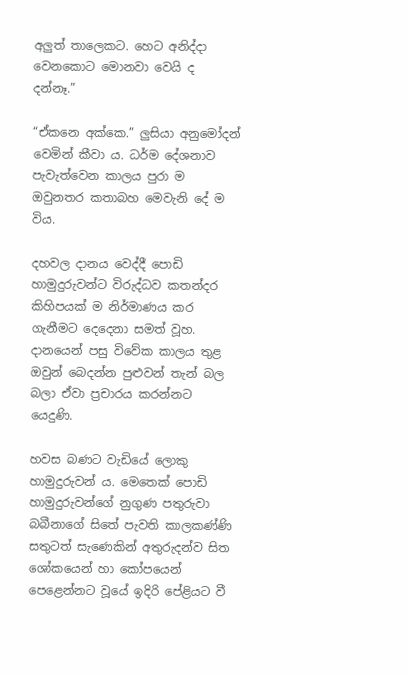අලු‍ත් තාලෙකට. හෙට අනිද්දා වෙනකොට මොනවා වෙයි ද දන්නෑ.”

“ඒකනෙ අක්කෙ.” ලු‍සියා අනුමෝදන් වෙමින් කීවා ය. ධර්ම දේශනාව පැවැත්වෙන කාලය පුරා ම ඔවුනතර කතාබහ මෙවැනි දේ ම විය.

දහවල දානය වෙද්දී පොඩි හාමුදුරුවන්ට විරුද්ධව කතන්දර කිහිපයක් ම නිර්මාණය කර ගැනීමට දෙදෙනා සමත් වූහ. දානයෙන් පසු විවේක කාලය තුළ ඔවුන් බෙදන්න පුළුවන් තැන් බල බලා ඒවා ප්‍රචාරය කරන්නට යෙදුණි.

හවස බණට වැඩියේ ලොකු හාමුදුරුවන් ය. මෙතෙක් පොඩි හාමුදුරුවන්ගේ නුගුණ පතුරුවා බබීනාගේ සිතේ පැවති කාලකණ්ණි සතුටත් සැණෙකින් අතුරුදන්ව සිත ශෝකයෙන් හා කෝපයෙන් පෙළෙන්නට වූයේ ඉදිරි පේළියට වී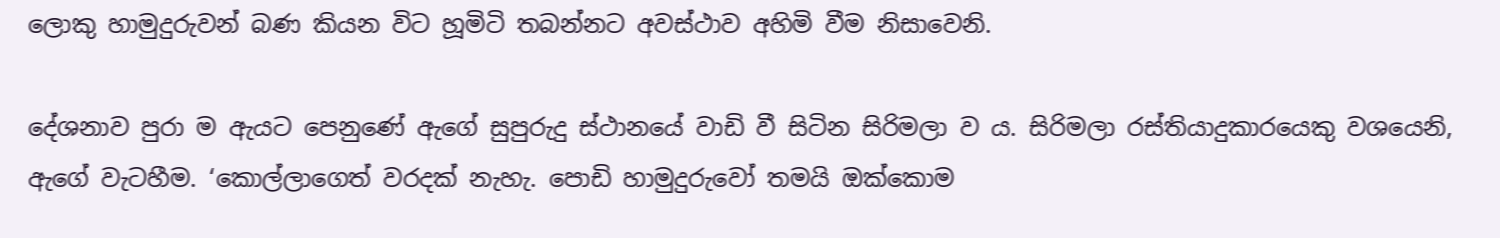ලොකු හාමුදුරුවන් බණ කියන විට හූමිටි තබන්නට අවස්ථාව අහිමි වීම නිසාවෙනි.

දේශනාව පුරා ම ඇයට පෙනුණේ ඇගේ සුපුරුදු ස්ථානයේ වාඩි වී සිටින සිරිමලා ව ය. සිරිමලා රස්තියාදුකාරයෙකු වශයෙනි, ඇගේ වැටහීම. ‘කොල්ලාගෙත් වරදක් නැහැ. පොඩි හාමුදුරුවෝ තමයි ඔක්කොම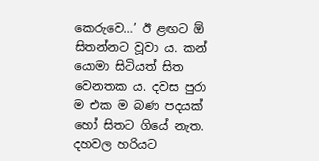කෙරුවෙ…’ ඊ ළඟට ඕ සිතන්නට වූවා ය. කන් යොමා සිටියත් සිත වෙනතක ය. දවස පුරා ම එක ම බණ පදයක් හෝ සිතට ගියේ නැත. දහවල හරියට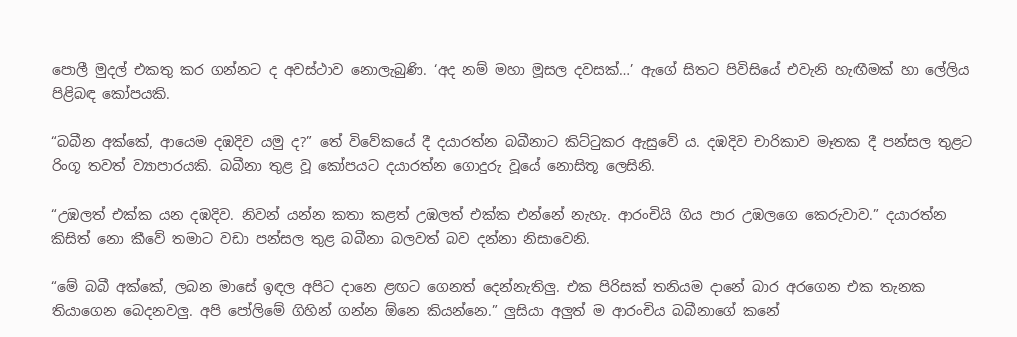පොලී මුදල් එකතු කර ගන්නට ද අවස්ථාව නොලැබුණි. ‘අද නම් මහා මූසල දවසක්…’ ඇගේ සිතට පිවිසියේ එවැනි හැඟීමක් හා ලේලිය පිළිබඳ කෝපයකි.

“බබීන අක්කේ, ආයෙම දඹදිව යමු ද?” තේ විවේකයේ දී දයාරත්න බබීනාට කිට්ටුකර ඇසුවේ ය. දඹදිව චාරිකාව මෑතක දී පන්සල තුළට රිංගූ තවත් ව්‍යාපාරයකි. බබීනා තුළ වූ කෝපයට දයාරත්න ගොදුරු වූයේ නොසිතූ ලෙසිනි.

“උඹලත් එක්ක යන දඹදිව. නිවන් යන්න කතා කළත් උඹලත් එක්ක එන්නේ නැහැ. ආරංචියි ගිය පාර උඹලගෙ කෙරුවාව.” දයාරත්න කිසිත් නො කීවේ තමාට වඩා පන්සල තුළ බබීනා බලවත් බව දන්නා නිසාවෙනි.

“මේ බබී අක්කේ, ලබන මාසේ ඉඳල අපිට දානෙ ළඟට ගෙනත් දෙන්නැතිලු‍. එක පිරිසක් තනියම දානේ බාර අරගෙන එක තැනක තියාගෙන බෙදනවලු‍. අපි පෝලිමේ ගිහින් ගන්න ඕනෙ කියන්නෙ.” ලු‍සියා අලු‍ත් ම ආරංචිය බබීනාගේ කනේ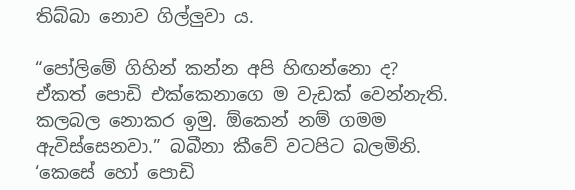තිබ්බා නොව ගිල්ලු‍වා ය.

“පෝලිමේ ගිහින් කන්න අපි හිඟන්නො ද? ඒකත් පොඩි එක්කෙනාගෙ ම වැඩක් වෙන්නැති. කලබල නොකර ඉමු. ඕකෙන් නම් ගමම ඇවිස්සෙනවා.” බබීනා කීවේ වටපිට බලමිනි. ‘කෙසේ හෝ පොඩි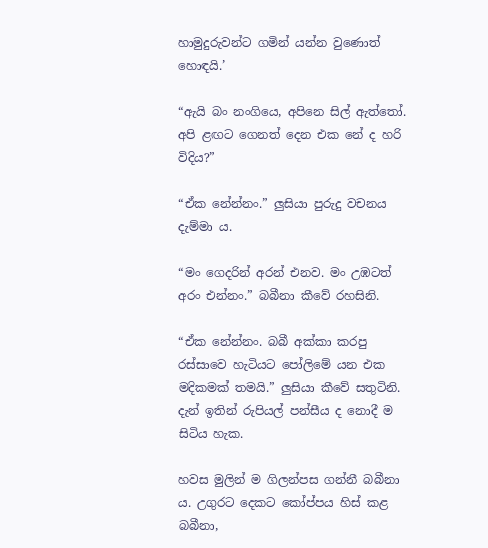හාමුදුරුවන්ට ගමින් යන්න වුණොත් හොඳයි.’

“ඇයි බං නංගියෙ, අපිනෙ සිල් ඇත්තෝ. අපි ළඟට ගෙනත් දෙන එක නේ ද හරි විදිය?”

“ඒක නේන්නං.” ලු‍සියා පුරුදු වචනය දැම්මා ය.

“මං ගෙදරින් අරන් එනව. මං උඹටත් අරං එන්නං.” බබීනා‍ කීවේ රහසිනි.

“ඒක නේන්නං. බබී අක්කා කරපු රස්සාවෙ හැටියට පෝලිමේ යන එක මදිකමක් තමයි.” ලු‍සියා කීවේ සතුටිනි. දැන් ඉතින් රුපියල් පන්සීය ද නොදී ම සිටිය හැක.

හවස මුලින් ම ගිලන්පස ගන්නී බබීනා ය. උගුරට දෙකට කෝප්පය හිස් කළ බබීනා,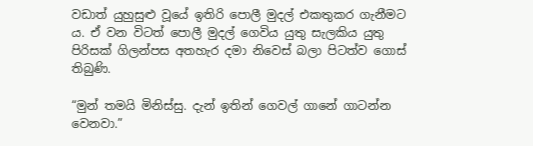වඩාත් යුහුසුළු වූයේ ඉතිරි පොලී මුදල් එකතුකර ගැනීමට ය. ඒ වන විටත් පොලී මුදල් ගෙවිය යුතු සැලකිය යුතු පිරිසක් ගිලන්පස අතහැර දමා නිවෙස් බලා පිටත්ව ගොස් තිබුණි.

“මුන් තමයි මිනිස්සු. දැන් ඉතින් ගෙවල් ගානේ ගාටන්න වෙනවා.”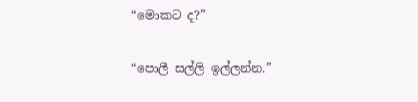“මොකට ද?”

“පොලී සල්ලි ඉල්ලන්න.”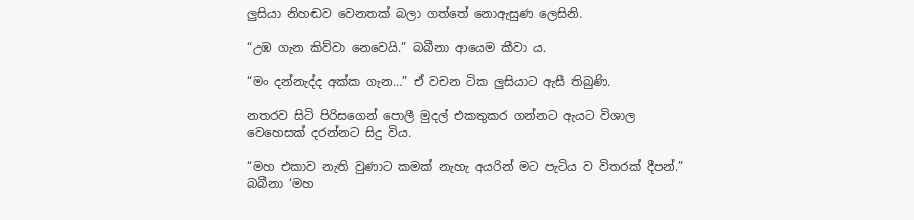ලු‍සියා නිහඬව වෙනතක් බලා ගත්තේ නොඇසුණ ලෙසිනි.

“උඹ ගැන කිව්වා නෙවෙයි.” බබීනා ආයෙම කීවා ය.

“මං දන්නැද්ද අක්ක ගැන…” ඒ වචන ටික ලු‍සියාට ඇසී තිබුණි.

නතරව සිටි පිරිසගෙන් පොලී මුදල් එකතුකර ගන්නට ඇයට විශාල වෙහෙසක් දරන්නට සිදු විය.

“මහ එකාව නැති වුණාට කමක් නැහැ අයරින් මට පැටිය ව විතරක් දීපන්.” බබීනා ‘මහ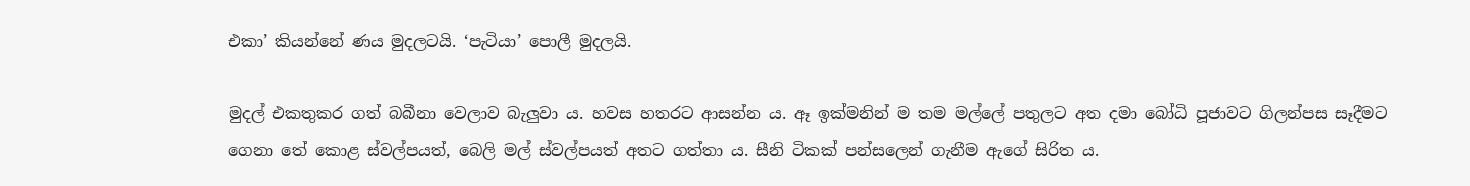එකා’ කියන්නේ ණය මුදලටයි. ‘පැටියා’ පොලී මුදලයි.

මුදල් එකතුකර ගත් බබීනා වෙලාව බැලු‍වා ය. හවස හතරට ආසන්න ය. ඈ ඉක්මනින් ම තම මල්ලේ පතුලට අත දමා බෝධි පූජාවට ගිලන්පස සෑදීමට ගෙනා තේ කොළ ස්වල්පයත්, බෙලි මල් ස්වල්පයත් අතට ගත්තා ය. සීනි ටිකක් පන්සලෙන් ගැනීම ඇගේ සිරිත ය.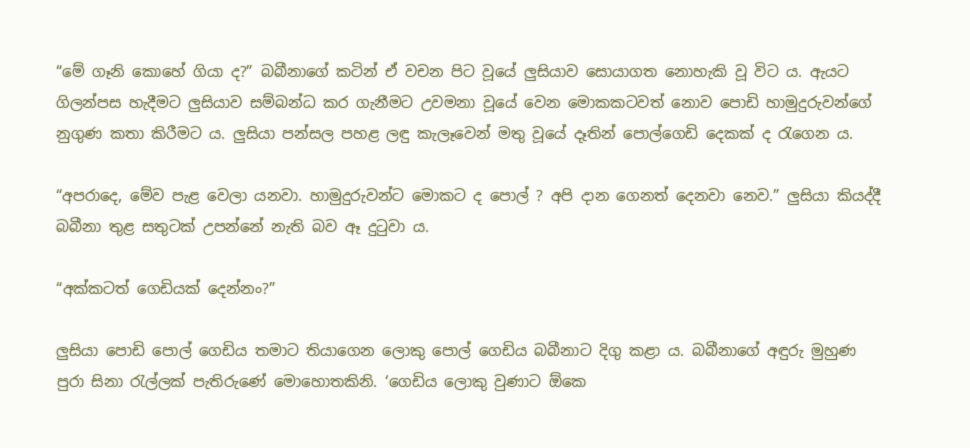“මේ ගෑනි කොහේ ගියා ද?” බබීනාගේ කටින් ඒ වචන පිට වූයේ ලු‍සියාව සොයාගත නොහැකි වූ විට ය. ඇයට ගිලන්පස හැදීමට ලු‍සියාව සම්බන්ධ කර ගැනීමට උවමනා වූයේ වෙන මොකකටවත් නොව පොඩි හාමුදුරුවන්ගේ නුගුණ කතා කිරීමට ය. ලු‍සියා පන්සල පහළ ලඳු කැලෑවෙන් මතු වූයේ දෑතින් පොල්ගෙඩි දෙකක් ද රැගෙන ය.

“අපරාදෙ, මේව පැළ වෙලා යනවා. හාමුදුරුවන්ට මොකට ද පොල් ? අපි දාන ගෙනත් දෙනවා නෙව.” ලු‍සියා කියද්දී බබීනා තුළ සතුටක් උපන්නේ නැති බව ඈ දුටුවා ය.

“අක්කටත් ගෙඩියක් දෙන්නං?”

ලු‍සියා පොඩි පොල් ගෙඩිය තමාට තියාගෙන ලොකු පොල් ගෙඩිය බබීනාට දිගු කළා ය. බබීනාගේ අඳුරු මුහුණ පුරා සිනා රැල්ලක් පැතිරුණේ මොහොතකිනි. ‘ගෙඩිය ලොකු වුණාට ඕකෙ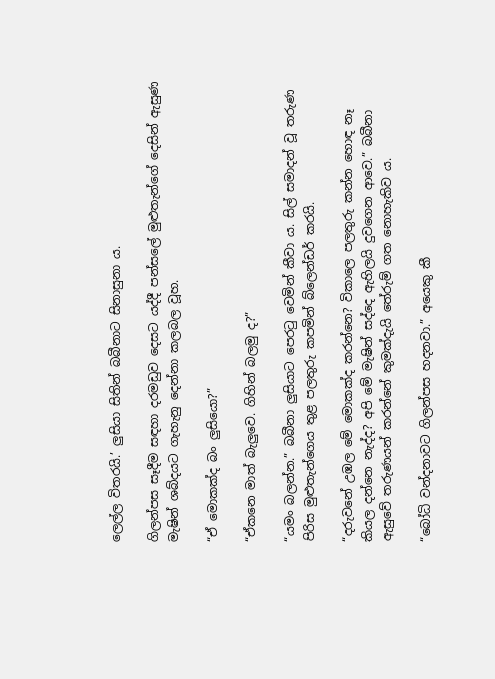ලෙල්ල විතරයි‍.’ ලු‍සියා සිතින් බබීනාට සිනාසුනා ය.

ගිලන්පස සෑදීම සඳහා දරමඩුව දෙසට යද්දී පන්සලේ මුළුතැන්ගේ දෙසින් ඇසුණ මැෂින් ශබ්දයට ගැහැනු දෙන්නා කලබල වූහ.

“ඒ මොකක්ද බං ලු‍සියො?”

“ඒකනෙ මාත් බැලු‍වෙ. ගිහින් බලමු ද?”

“යමං බලන්න.” බබීනා ලු‍සියාට පෙරටු වෙමින් කීවා ය. සිල් සමාදන් වූ තරුණ පිරිස මුළුතැන්ගෙය තුළ පලතුරු කපමින් බ්ලෙන්ඩර් කරයි.

“දරුවනේ උඹල මේ මොකක්ද කරන්නෙ? විකාලෙ පලතුරු කන්න හොඳ නෑ කියල දන්නෙ නැද්ද? අපි මේ මැෂින් සද්දෙ ඇහිලයි දුවගෙන ආවෙ.” බබීනා ඇසුවේ තරුණයන් කරන්නේ කුමක්දැයි තේරුම් ගත නොහැකිව ය.

“බෝධි වන්දනාවට ගිලන්පස හදනවා.” අයෙකු කී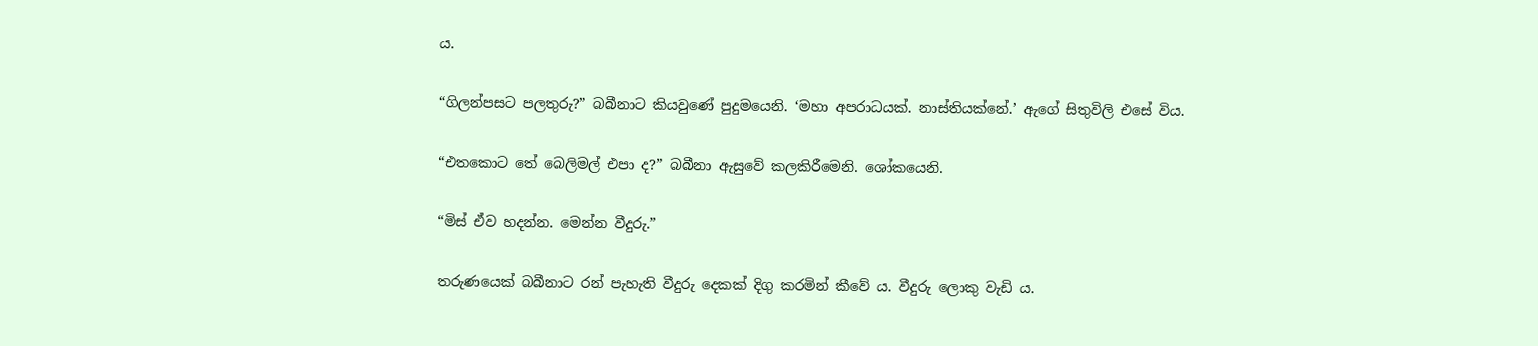ය.

“ගිලන්පසට පලතුරු?” බබීනාට කියවුණේ පුදුමයෙනි. ‘මහා අපරාධයක්. නාස්තියක්නේ.’ ඇගේ සිතුවිලි එසේ විය.

“එතකොට තේ බෙලිමල් එපා ද?” බබීනා ඇසුවේ කලකිරීමෙනි. ශෝකයෙනි.

“මිස් ඒව හදන්න. මෙන්න වීදුරු.”

තරුණයෙක් බබීනාට රන් පැහැති වීදුරු දෙකක් දිගු කරමින් කීවේ ය. වීදුරු ලොකු වැඩි ය.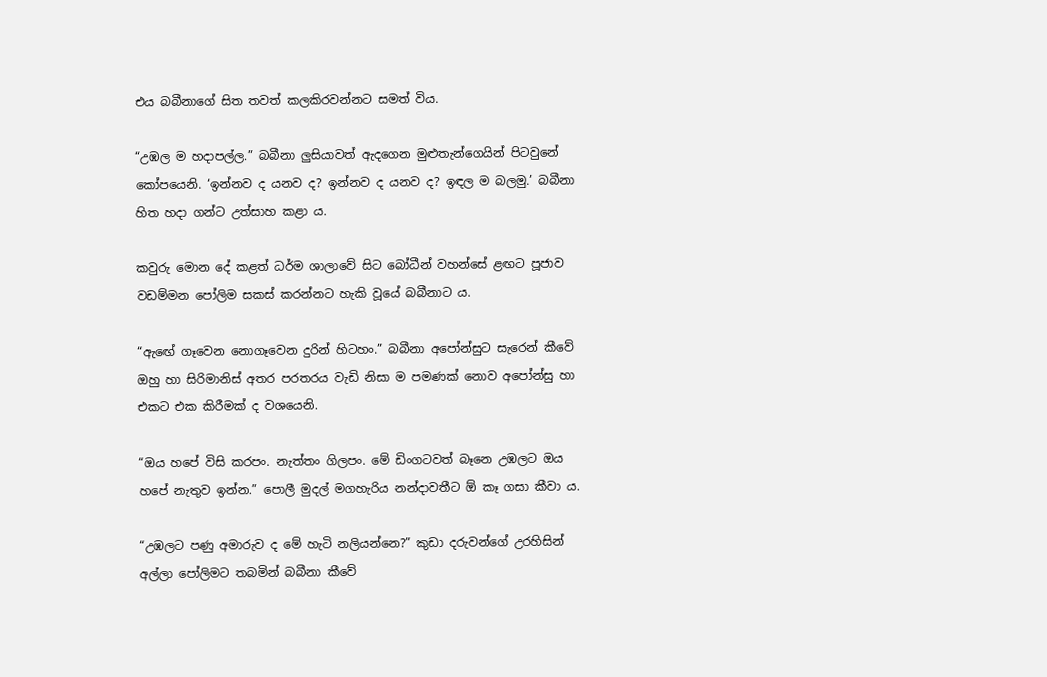එය බබීනාගේ සිත තවත් කලකිරවන්නට සමත් විය.

“උඹල ම හදාපල්ල.” බබීනා ලු‍සියාවත් ඇදගෙන මුළුතැන්ගෙයින් පිටවුනේ කෝපයෙනි. ‘ඉන්නව ද යනව ද? ඉන්නව ද යනව ද? ඉඳල ම බලමු.’ බබීනා හිත හදා ගන්ට උත්සාහ කළා ය.

කවුරු මොන දේ කළත් ධර්ම ශාලාවේ සිට බෝධීන් වහන්සේ ළඟට පූජාව වඩම්මන පෝලිම සකස් කරන්නට හැකි වූයේ බබීනාට ය.

“ඇඟේ ගෑවෙන නොගෑවෙන දුරින් හිටහං.” බබීනා අපෝන්සුට සැරෙන් කීවේ ඔහු හා සිරිමානිස් අතර පරතරය වැඩි නිසා ම පමණක් නොව අපෝන්සු හා එකට එක කිරීමක් ද වශයෙනි.

“ඔය හපේ විසි කරපං. නැත්තං ගිලපං. මේ ඩිංගටවත් බෑනෙ උඹලට ඔය හපේ නැතුව ඉන්න.” පොලී මුදල් මගහැරිය නන්දාවතීට ඕ කෑ ගසා කීවා ය.

“උඹලට පණු අමාරුව ද‍ මේ හැටි නලියන්නෙ?” කුඩා දරුවන්ගේ උරහිසින් අල්ලා පෝලිමට තබමින් බබීනා කීවේ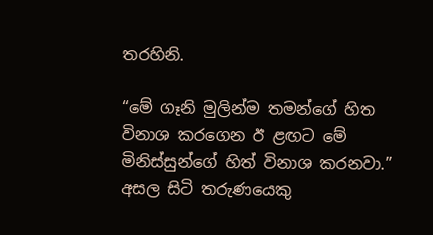තරහිනි.

“මේ ගෑනි මුලින්ම තමන්ගේ හිත විනාශ කරගෙන ඊ ළඟට මේ මිනිස්සුන්ගේ හිත් විනාශ කරනවා.” අසල සිටි තරුණයෙකු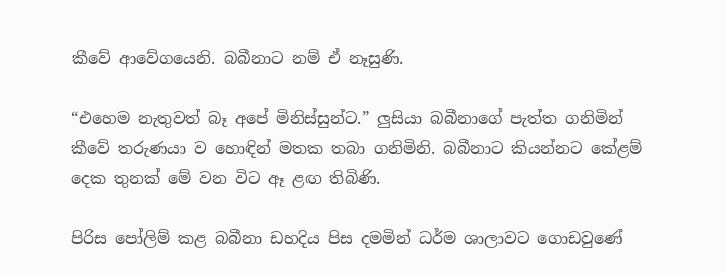කීවේ ආවේගයෙනි. බබීනාට නම් ඒ නෑසුණි.

“එහෙම නැතුවත් බෑ අපේ මිනිස්සුන්ට.” ලු‍සියා බබීනාගේ පැත්ත ගනිමින් කීවේ තරුණයා ව හොඳින් මතක තබා ගනිමිනි. බබීනාට කියන්නට කේළම් දෙක තුනක් මේ වන විට ඈ ළඟ තිබිණි.

පිරිස පෝලිම් කළ බබීනා ඩහදිය පිස දමමින් ධර්ම ශාලාවට ගොඩවුණේ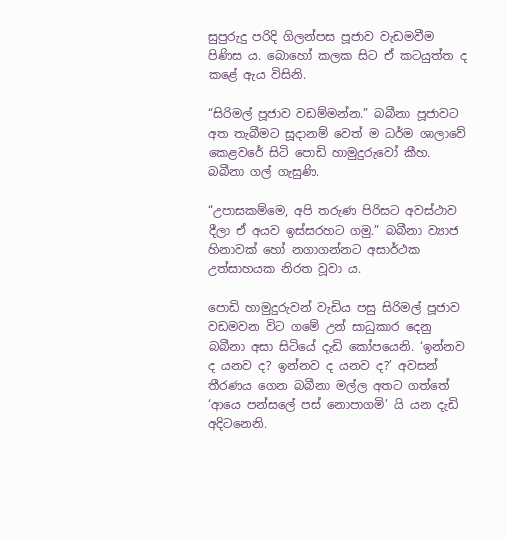සුපුරුදු පරිදි ගිලන්පස පූජාව වැඩමවීම පිණිස ය. බොහෝ කලක සිට ඒ කටයුත්ත ද කළේ ඇය විසිනි.

“සිරිමල් පූජාව වඩම්මන්න.” බබීනා පූජාවට අත තැබීමට සූදානම් වෙත් ම ධර්ම ශාලාවේ කෙළවරේ සිටි පොඩි හාමුදුරුවෝ කීහ. බබීනා ගල් ගැසුණි.

“උපාසකම්මෙ, අපි තරුණ පිරිසට අවස්ථාව දීලා ඒ අයව ඉස්සරහට ගමු.” බබීනා ව්‍යාජ හිනාවක් හෝ නගාගන්නට අසාර්ථක උත්සාහයක නිරත වූවා ය.

පොඩි හාමුදුරුවන් වැඩිය පසු සිරිමල් පූජාව වඩමවන විට ගමේ උන් සාධුකාර දෙනු බබීනා අසා සිටියේ දැඩි කෝපයෙනි. ‘ඉන්නව ද යනව ද? ඉන්නව ද යනව ද?’ අවසන් තීරණය ගෙන බබීනා මල්ල අතට ගත්තේ ‘ආයෙ පන්සලේ පස් නොපාගමි’ යි යන දැඩි අදිටනෙනි.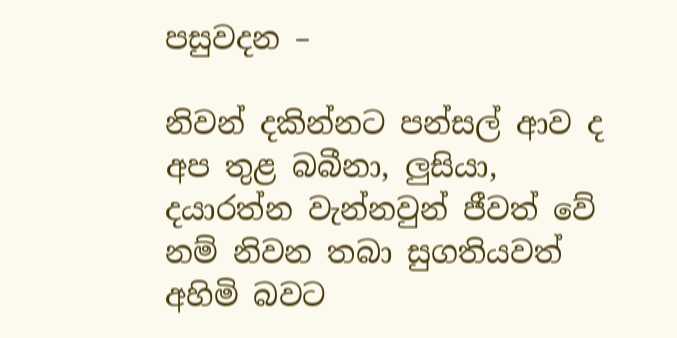පසුවදන –

නිවන් දකින්නට පන්සල් ආව ද අප තුළ බබීනා, ලු‍සියා, දයාරත්න වැන්නවුන් ජීවත් වේ නම් නිවන තබා සුගතියවත් අහිමි බවට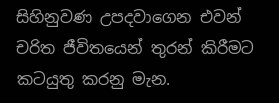සිහිනුවණ උපදවාගෙන එවන් චරිත ජීවිතයෙන් තුරන් කිරීමට කටයුතු කරනු මැන.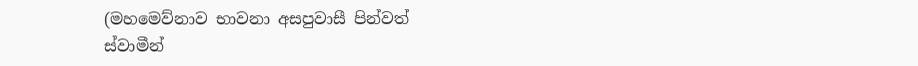(මහමෙව්නාව භාවනා අසපුවාසී පින්වත් ස්වාමීන්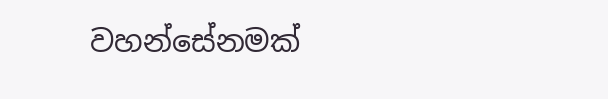වහන්සේනමක්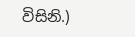විසිනි.)